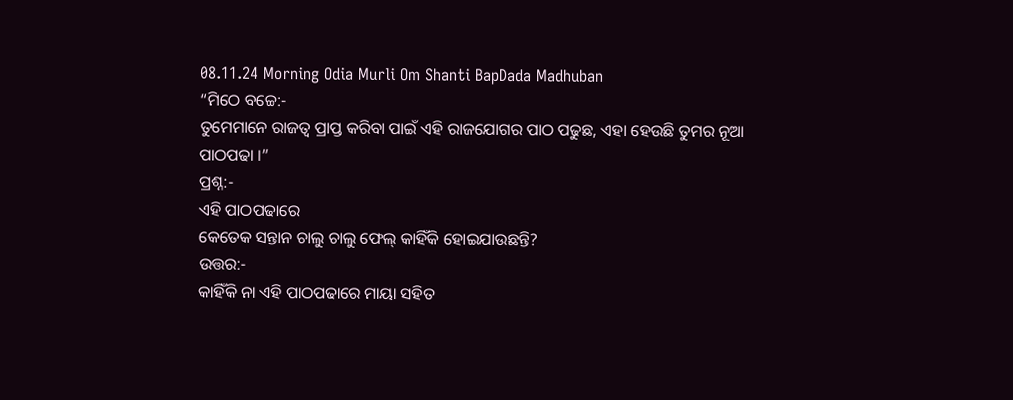08.11.24 Morning Odia Murli Om Shanti BapDada Madhuban
“ମିଠେ ବଚ୍ଚେ:-
ତୁମେମାନେ ରାଜତ୍ୱ ପ୍ରାପ୍ତ କରିବା ପାଇଁ ଏହି ରାଜଯୋଗର ପାଠ ପଢୁଛ, ଏହା ହେଉଛି ତୁମର ନୂଆ
ପାଠପଢା ।”
ପ୍ରଶ୍ନ:-
ଏହି ପାଠପଢାରେ
କେତେକ ସନ୍ତାନ ଚାଲୁ ଚାଲୁ ଫେଲ୍ କାହିଁକି ହୋଇଯାଉଛନ୍ତି?
ଉତ୍ତର:-
କାହିଁକି ନା ଏହି ପାଠପଢାରେ ମାୟା ସହିତ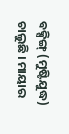ବକ୍ସିଙ୍ଗ୍ (ମୁଷ୍ଟିଯୁଦ୍ଧ) ଚାଲୁଛି । ମାୟାର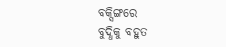ବକ୍ସିଙ୍ଗରେ
ବୁଦ୍ଧିକୁ ବହୁତ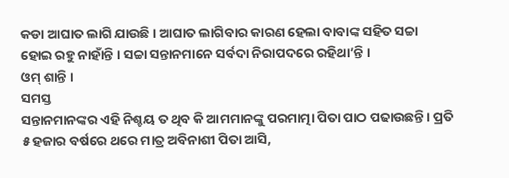କଡା ଆଘାତ ଲାଗି ଯାଉଛି । ଆଘାତ ଲାଗିବାର କାରଣ ହେଲା ବାବାଙ୍କ ସହିତ ସଚ୍ଚା
ହୋଇ ରହୁ ନାହାଁନ୍ତି । ସଚ୍ଚା ସନ୍ତାନମାନେ ସର୍ବଦା ନିରାପଦରେ ରହିଥା’ନ୍ତି ।
ଓମ୍ ଶାନ୍ତି ।
ସମସ୍ତ
ସନ୍ତାନମାନଙ୍କର ଏହି ନିଶ୍ଚୟ ତ ଥିବ କି ଆମମାନଙ୍କୁ ପରମାତ୍ମା ପିତା ପାଠ ପଢାଉଛନ୍ତି । ପ୍ରତି
୫ ହଜାର ବର୍ଷରେ ଥରେ ମାତ୍ର ଅବିନାଶୀ ପିତା ଆସି,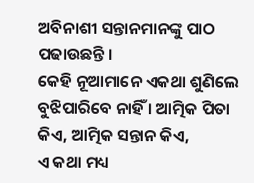ଅବିନାଶୀ ସନ୍ତାନମାନଙ୍କୁ ପାଠ ପଢାଉଛନ୍ତି ।
କେହି ନୂଆମାନେ ଏକଥା ଶୁଣିଲେ ବୁଝିପାରିବେ ନାହିଁ । ଆତ୍ମିକ ପିତା କିଏ, ଆତ୍ମିକ ସନ୍ତାନ କିଏ,
ଏ କଥା ମଧ୍ୟ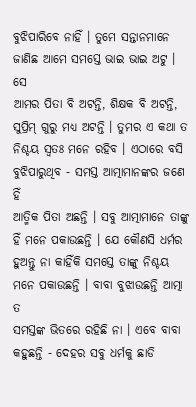ବୁଝିପାରିବେ ନାହିଁ । ତୁମେ ସନ୍ତାନମାନେ ଜାଣିଛ ଆମେ ସମସ୍ତେ ଭାଇ ଭାଇ ଅଟୁ । ସେ
ଆମର ପିତା ବି ଅଟନ୍ତି, ଶିକ୍ଷକ ବି ଅଟନ୍ତି, ସୁପ୍ରିମ୍ ଗୁରୁ ମଧ୍ୟ ଅଟନ୍ତି । ତୁମର ଏ କଥା ତ
ନିଶ୍ଚୟ ସ୍ୱତଃ ମନେ ରହିବ । ଏଠାରେ ବସି ବୁଝିପାରୁଥିବ - ସମସ୍ତ ଆତ୍ମାମାନଙ୍କର ଜଣେ ହିଁ
ଆତ୍ମିକ ପିତା ଅଛନ୍ତି । ସବୁ ଆତ୍ମାମାନେ ତାଙ୍କୁ ହିଁ ମନେ ପକାଉଛନ୍ତି । ଯେ କୌଣସି ଧର୍ମର
ହୁଅନ୍ତୁ ନା କାହିଁକି ସମସ୍ତେ ତାଙ୍କୁ ନିଶ୍ଚୟ ମନେ ପକାଉଛନ୍ତି । ବାବା ବୁଝାଉଛନ୍ତି ଆତ୍ମା ତ
ସମସ୍ତଙ୍କ ଭିତରେ ରହିଛି ନା । ଏବେ ବାବା କହୁଛନ୍ତି - ଦେହର ସବୁ ଧର୍ମକୁ ଛାଡି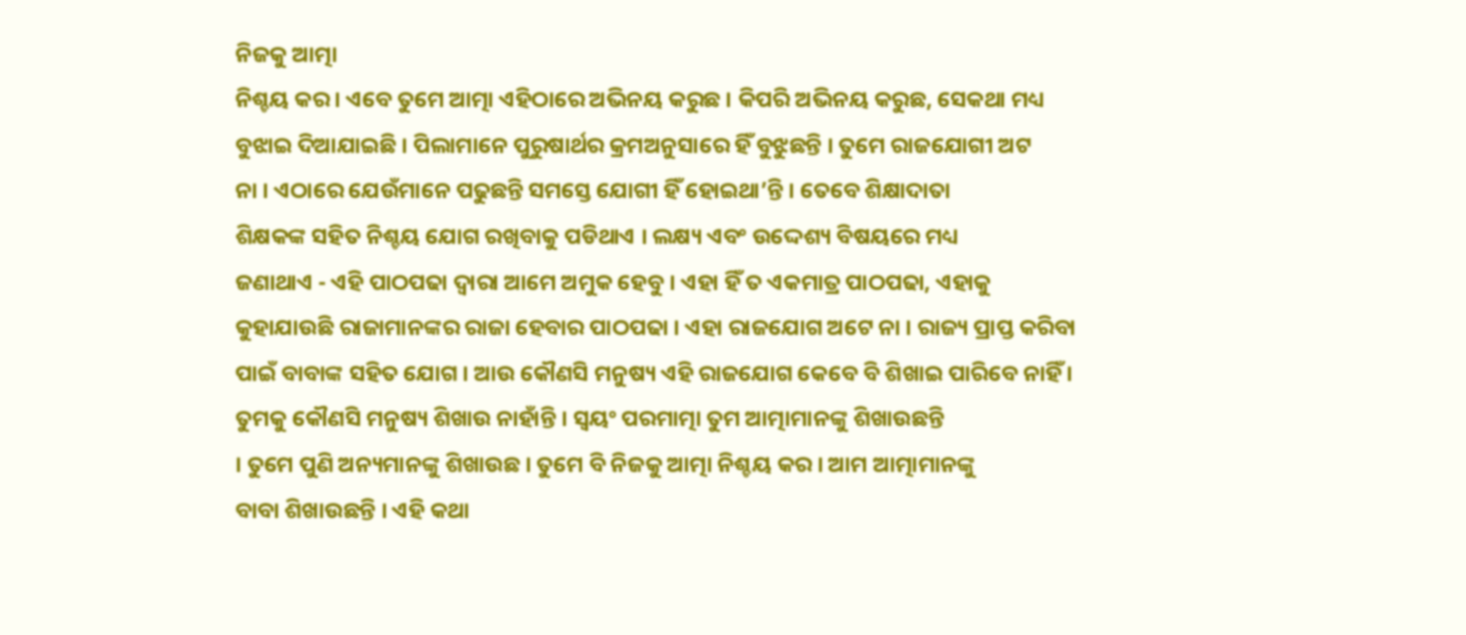ନିଜକୁ ଆତ୍ମା
ନିଶ୍ଚୟ କର । ଏବେ ତୁମେ ଆତ୍ମା ଏହିଠାରେ ଅଭିନୟ କରୁଛ । କିପରି ଅଭିନୟ କରୁଛ, ସେକଥା ମଧ୍ୟ
ବୁଝାଇ ଦିଆଯାଇଛି । ପିଲାମାନେ ପୁରୁଷାର୍ଥର କ୍ରମଅନୁସାରେ ହିଁ ବୁଝୁଛନ୍ତି । ତୁମେ ରାଜଯୋଗୀ ଅଟ
ନା । ଏଠାରେ ଯେଉଁମାନେ ପଢୁଛନ୍ତି ସମସ୍ତେ ଯୋଗୀ ହିଁ ହୋଇଥା’ନ୍ତି । ତେବେ ଶିକ୍ଷାଦାତା
ଶିକ୍ଷକଙ୍କ ସହିତ ନିଶ୍ଚୟ ଯୋଗ ରଖିବାକୁ ପଡିଥାଏ । ଲକ୍ଷ୍ୟ ଏବଂ ଉଦ୍ଦେଶ୍ୟ ବିଷୟରେ ମଧ୍ୟ
ଜଣାଥାଏ - ଏହି ପାଠପଢା ଦ୍ୱାରା ଆମେ ଅମୁକ ହେବୁ । ଏହା ହିଁ ତ ଏକମାତ୍ର ପାଠପଢା, ଏହାକୁ
କୁହାଯାଉଛି ରାଜାମାନଙ୍କର ରାଜା ହେବାର ପାଠପଢା । ଏହା ରାଜଯୋଗ ଅଟେ ନା । ରାଜ୍ୟ ପ୍ରାପ୍ତ କରିବା
ପାଇଁ ବାବାଙ୍କ ସହିତ ଯୋଗ । ଆଉ କୌଣସି ମନୁଷ୍ୟ ଏହି ରାଜଯୋଗ କେବେ ବି ଶିଖାଇ ପାରିବେ ନାହିଁ ।
ତୁମକୁ କୌଣସି ମନୁଷ୍ୟ ଶିଖାଉ ନାହାଁନ୍ତି । ସ୍ୱୟଂ ପରମାତ୍ମା ତୁମ ଆତ୍ମାମାନଙ୍କୁ ଶିଖାଉଛନ୍ତି
। ତୁମେ ପୁଣି ଅନ୍ୟମାନଙ୍କୁ ଶିଖାଉଛ । ତୁମେ ବି ନିଜକୁ ଆତ୍ମା ନିଶ୍ଚୟ କର । ଆମ ଆତ୍ମାମାନଙ୍କୁ
ବାବା ଶିଖାଉଛନ୍ତି । ଏହି କଥା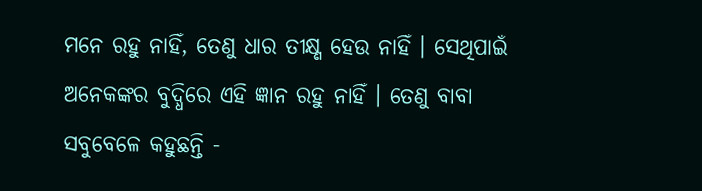ମନେ ରହୁ ନାହିଁ, ତେଣୁ ଧାର ତୀକ୍ଷ୍ଣ ହେଉ ନାହିଁ । ସେଥିପାଇଁ
ଅନେକଙ୍କର ବୁଦ୍ଧିରେ ଏହି ଜ୍ଞାନ ରହୁ ନାହିଁ । ତେଣୁ ବାବା ସବୁବେଳେ କହୁଛନ୍ତି -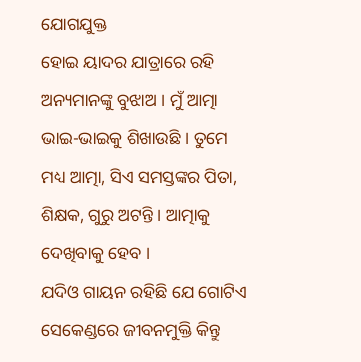ଯୋଗଯୁକ୍ତ
ହୋଇ ୟାଦର ଯାତ୍ରାରେ ରହି ଅନ୍ୟମାନଙ୍କୁ ବୁଝାଅ । ମୁଁ ଆତ୍ମା ଭାଇ-ଭାଇକୁ ଶିଖାଉଛି । ତୁମେ
ମଧ୍ୟ ଆତ୍ମା, ସିଏ ସମସ୍ତଙ୍କର ପିତା, ଶିକ୍ଷକ, ଗୁରୁ ଅଟନ୍ତି । ଆତ୍ମାକୁ ଦେଖିବାକୁ ହେବ ।
ଯଦିଓ ଗାୟନ ରହିଛି ଯେ ଗୋଟିଏ ସେକେଣ୍ଡରେ ଜୀବନମୁକ୍ତି କିନ୍ତୁ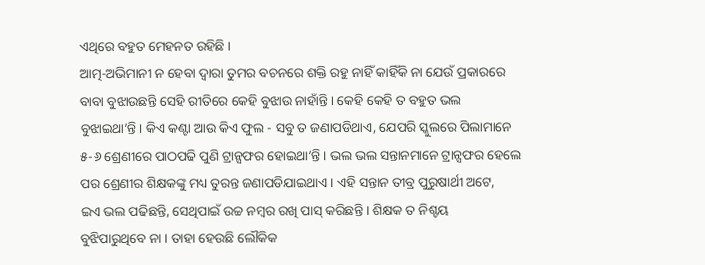ଏଥିରେ ବହୁତ ମେହନତ ରହିଛି ।
ଆତ୍ମ-ଅଭିମାନୀ ନ ହେବା ଦ୍ୱାରା ତୁମର ବଚନରେ ଶକ୍ତି ରହୁ ନାହିଁ କାହିଁକି ନା ଯେଉଁ ପ୍ରକାରରେ
ବାବା ବୁଝାଉଛନ୍ତି ସେହି ରୀତିରେ କେହି ବୁଝାଉ ନାହାଁନ୍ତି । କେହି କେହି ତ ବହୁତ ଭଲ
ବୁଝାଇଥା’ନ୍ତି । କିଏ କଣ୍ଟା ଆଉ କିଏ ଫୁଲ - ସବୁ ତ ଜଣାପଡିଥାଏ, ଯେପରି ସ୍କୁଲରେ ପିଲାମାନେ
୫-୬ ଶ୍ରେଣୀରେ ପାଠପଢି ପୁଣି ଟ୍ରାନ୍ସଫର ହୋଇଥା’ନ୍ତି । ଭଲ ଭଲ ସନ୍ତାନମାନେ ଟ୍ରାନ୍ସଫର ହେଲେ
ପର ଶ୍ରେଣୀର ଶିକ୍ଷକଙ୍କୁ ମଧ୍ୟ ତୁରନ୍ତ ଜଣାପଡିଯାଇଥାଏ । ଏହି ସନ୍ତାନ ତୀବ୍ର ପୁରୁଷାର୍ଥୀ ଅଟେ,
ଇଏ ଭଲ ପଢିଛନ୍ତି, ସେଥିପାଇଁ ଉଚ୍ଚ ନମ୍ବର ରଖି ପାସ୍ କରିଛନ୍ତି । ଶିକ୍ଷକ ତ ନିଶ୍ଚୟ
ବୁଝିପାରୁଥିବେ ନା । ତାହା ହେଉଛି ଲୌକିକ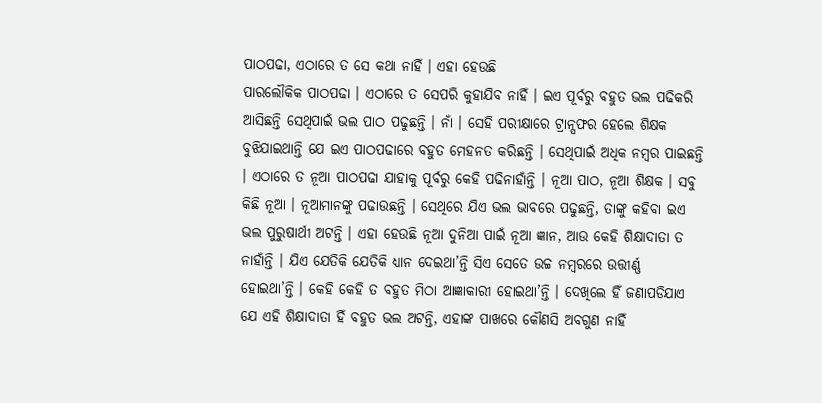ପାଠପଢା, ଏଠାରେ ତ ସେ କଥା ନାହିଁ । ଏହା ହେଉଛି
ପାରଲୌକିକ ପାଠପଢା । ଏଠାରେ ତ ସେପରି କୁହାଯିବ ନାହିଁ । ଇଏ ପୂର୍ବରୁ ବହୁତ ଭଲ ପଢିକରି
ଆସିଛନ୍ତି ସେଥିପାଇଁ ଭଲ ପାଠ ପଢୁଛନ୍ତି । ନାଁ । ସେହି ପରୀକ୍ଷାରେ ଟ୍ରାନ୍ସଫର ହେଲେ ଶିକ୍ଷକ
ବୁଝିଯାଇଥାନ୍ତି ଯେ ଇଏ ପାଠପଢାରେ ବହୁତ ମେହନତ କରିଛନ୍ତି । ସେଥିପାଇଁ ଅଧିକ ନମ୍ବର ପାଇଛନ୍ତି
। ଏଠାରେ ତ ନୂଆ ପାଠପଢା ଯାହାକୁ ପୂର୍ବରୁ କେହି ପଢିନାହାଁନ୍ତି । ନୂଆ ପାଠ, ନୂଆ ଶିକ୍ଷକ । ସବୁ
କିଛି ନୂଆ । ନୂଆମାନଙ୍କୁ ପଢାଉଛନ୍ତି । ସେଥିରେ ଯିଏ ଭଲ ଭାବରେ ପଢୁଛନ୍ତି, ତାଙ୍କୁ କହିବା ଇଏ
ଭଲ ପୁରୁଷାର୍ଥୀ ଅଟନ୍ତି । ଏହା ହେଉଛି ନୂଆ ଦୁନିଆ ପାଇଁ ନୂଆ ଜ୍ଞାନ, ଆଉ କେହି ଶିକ୍ଷାଦାତା ତ
ନାହାଁନ୍ତି । ଯିଏ ଯେତିକି ଯେତିକି ଧ୍ୟାନ ଦେଇଥା’ନ୍ତି ସିଏ ସେତେ ଉଚ୍ଚ ନମ୍ବରରେ ଉତ୍ତୀର୍ଣ୍ଣ
ହୋଇଥା’ନ୍ତି । କେହି କେହି ତ ବହୁତ ମିଠା ଆଜ୍ଞାକାରୀ ହୋଇଥା’ନ୍ତି । ଦେଖିଲେ ହିଁ ଜଣାପଡିଯାଏ
ଯେ ଏହି ଶିକ୍ଷାଦାତା ହିଁ ବହୁତ ଭଲ ଅଟନ୍ତି, ଏହାଙ୍କ ପାଖରେ କୌଣସି ଅବଗୁଣ ନାହିଁ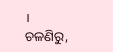। ଚଳଣିରୁ,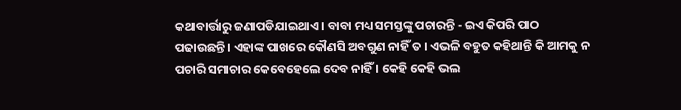କଥାବାର୍ତ୍ତାରୁ ଜଣାପଡିଯାଇଥାଏ । ବାବା ମଧ୍ୟ ସମସ୍ତଙ୍କୁ ପଚାରନ୍ତି - ଇଏ କିପରି ପାଠ
ପଢାଉଛନ୍ତି । ଏହାଙ୍କ ପାଖରେ କୌଣସି ଅବଗୁଣ ନାହିଁ ତ । ଏଭଳି ବହୁତ କହିଥାନ୍ତି କି ଆମକୁ ନ
ପଚାରି ସମାଚାର କେବେହେଲେ ଦେବ ନାହିଁ । କେହି କେହି ଭଲ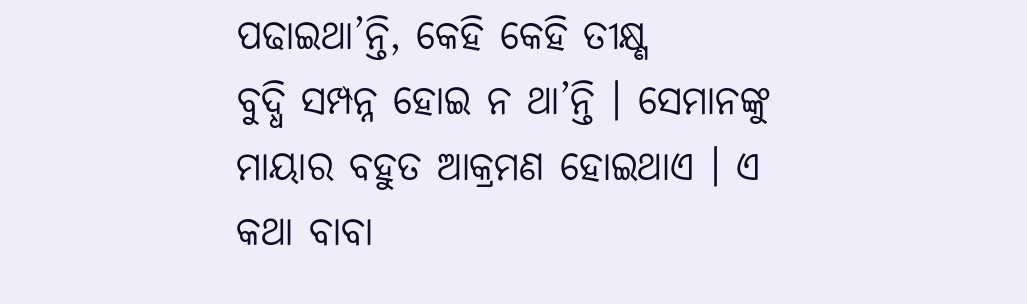ପଢାଇଥା’ନ୍ତି, କେହି କେହି ତୀକ୍ଷ୍ଣ
ବୁଦ୍ଧି ସମ୍ପନ୍ନ ହୋଇ ନ ଥା’ନ୍ତି । ସେମାନଙ୍କୁ ମାୟାର ବହୁତ ଆକ୍ରମଣ ହୋଇଥାଏ । ଏ କଥା ବାବା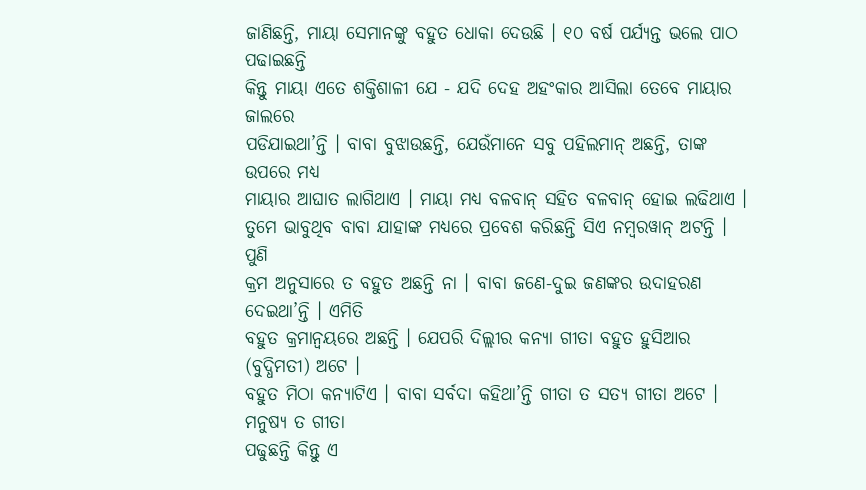ଜାଣିଛନ୍ତି, ମାୟା ସେମାନଙ୍କୁ ବହୁତ ଧୋକା ଦେଉଛି । ୧୦ ବର୍ଷ ପର୍ଯ୍ୟନ୍ତ ଭଲେ ପାଠ ପଢାଇଛନ୍ତି
କିନ୍ତୁ ମାୟା ଏତେ ଶକ୍ତିଶାଳୀ ଯେ - ଯଦି ଦେହ ଅହଂକାର ଆସିଲା ତେବେ ମାୟାର ଜାଲରେ
ପଡିଯାଇଥା’ନ୍ତି । ବାବା ବୁଝାଉଛନ୍ତି, ଯେଉଁମାନେ ସବୁ ପହିଲମାନ୍ ଅଛନ୍ତି, ତାଙ୍କ ଉପରେ ମଧ୍ୟ
ମାୟାର ଆଘାତ ଲାଗିଥାଏ । ମାୟା ମଧ୍ୟ ବଳବାନ୍ ସହିତ ବଳବାନ୍ ହୋଇ ଲଢିଥାଏ ।
ତୁମେ ଭାବୁଥିବ ବାବା ଯାହାଙ୍କ ମଧ୍ୟରେ ପ୍ରବେଶ କରିଛନ୍ତି ସିଏ ନମ୍ବରୱାନ୍ ଅଟନ୍ତି । ପୁଣି
କ୍ରମ ଅନୁସାରେ ତ ବହୁତ ଅଛନ୍ତି ନା । ବାବା ଜଣେ-ଦୁଇ ଜଣଙ୍କର ଉଦାହରଣ ଦେଇଥା’ନ୍ତି । ଏମିତି
ବହୁତ କ୍ରମାନ୍ୱୟରେ ଅଛନ୍ତି । ଯେପରି ଦିଲ୍ଲୀର କନ୍ୟା ଗୀତା ବହୁତ ହୁସିଆର (ବୁଦ୍ଧିମତୀ) ଅଟେ ।
ବହୁତ ମିଠା କନ୍ୟାଟିଏ । ବାବା ସର୍ବଦା କହିଥା’ନ୍ତି ଗୀତା ତ ସତ୍ୟ ଗୀତା ଅଟେ । ମନୁଷ୍ୟ ତ ଗୀତା
ପଢୁଛନ୍ତି କିନ୍ତୁ ଏ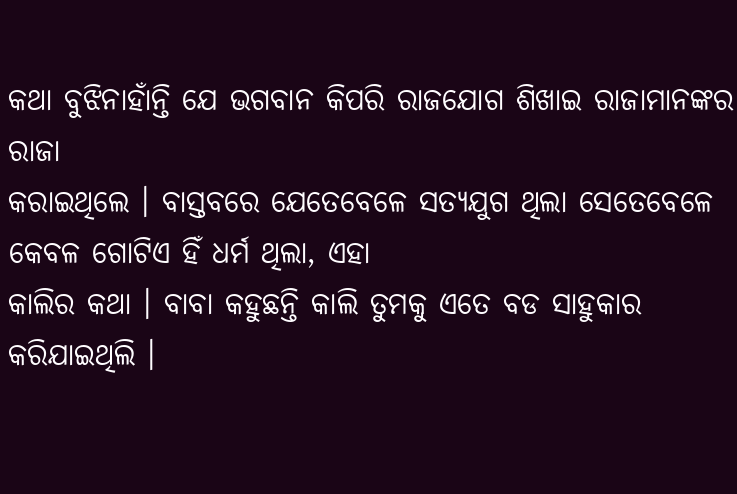କଥା ବୁଝିନାହାଁନ୍ତି ଯେ ଭଗବାନ କିପରି ରାଜଯୋଗ ଶିଖାଇ ରାଜାମାନଙ୍କର ରାଜା
କରାଇଥିଲେ । ବାସ୍ତବରେ ଯେତେବେଳେ ସତ୍ୟଯୁଗ ଥିଲା ସେତେବେଳେ କେବଳ ଗୋଟିଏ ହିଁ ଧର୍ମ ଥିଲା, ଏହା
କାଲିର କଥା । ବାବା କହୁଛନ୍ତି କାଲି ତୁମକୁ ଏତେ ବଡ ସାହୁକାର କରିଯାଇଥିଲି ।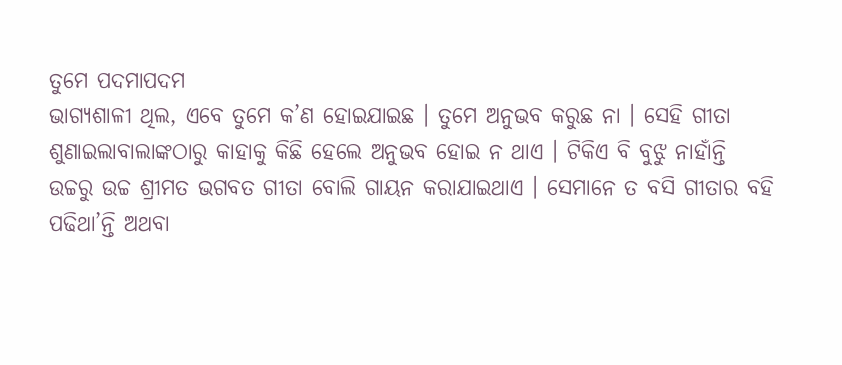ତୁମେ ପଦମାପଦମ
ଭାଗ୍ୟଶାଳୀ ଥିଲ, ଏବେ ତୁମେ କ’ଣ ହୋଇଯାଇଛ । ତୁମେ ଅନୁଭବ କରୁଛ ନା । ସେହି ଗୀତା
ଶୁଣାଇଲାବାଲାଙ୍କଠାରୁ କାହାକୁ କିଛି ହେଲେ ଅନୁଭବ ହୋଇ ନ ଥାଏ । ଟିକିଏ ବି ବୁଝୁ ନାହାଁନ୍ତି
ଉଚ୍ଚରୁ ଉଚ୍ଚ ଶ୍ରୀମତ ଭଗବତ ଗୀତା ବୋଲି ଗାୟନ କରାଯାଇଥାଏ । ସେମାନେ ତ ବସି ଗୀତାର ବହି
ପଢିଥା’ନ୍ତି ଅଥବା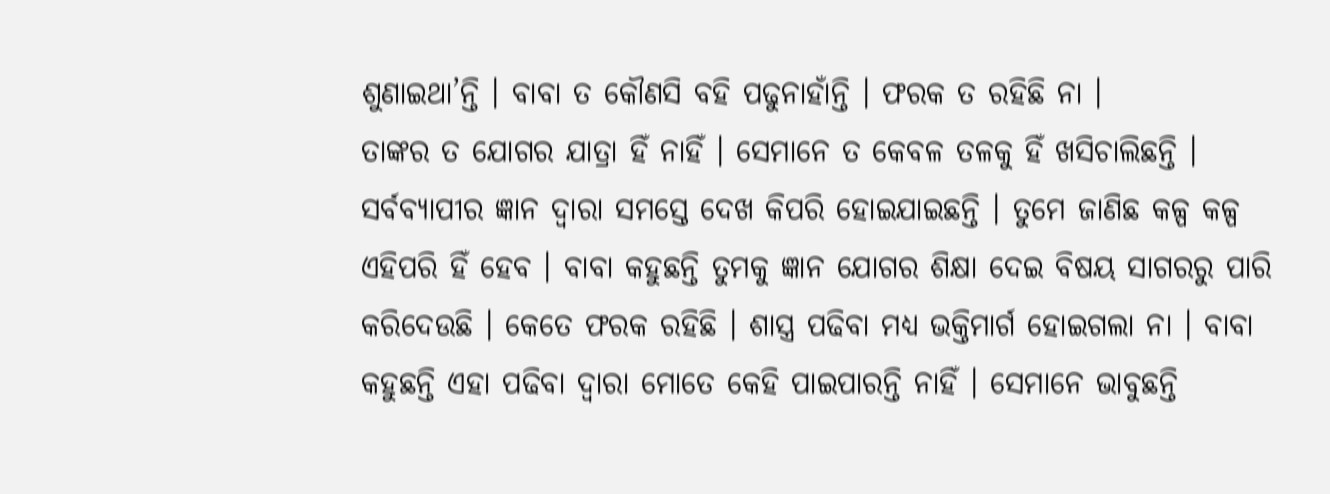ଶୁଣାଇଥା’ନ୍ତି । ବାବା ତ କୌଣସି ବହି ପଢୁନାହାଁନ୍ତି । ଫରକ ତ ରହିଛି ନା ।
ତାଙ୍କର ତ ଯୋଗର ଯାତ୍ରା ହିଁ ନାହିଁ । ସେମାନେ ତ କେବଳ ତଳକୁ ହିଁ ଖସିଚାଲିଛନ୍ତି ।
ସର୍ବବ୍ୟାପୀର ଜ୍ଞାନ ଦ୍ୱାରା ସମସ୍ତେ ଦେଖ କିପରି ହୋଇଯାଇଛନ୍ତି । ତୁମେ ଜାଣିଛ କଳ୍ପ କଳ୍ପ
ଏହିପରି ହିଁ ହେବ । ବାବା କହୁଛନ୍ତି ତୁମକୁ ଜ୍ଞାନ ଯୋଗର ଶିକ୍ଷା ଦେଇ ବିଷୟ ସାଗରରୁ ପାରି
କରିଦେଉଛି । କେତେ ଫରକ ରହିଛି । ଶାସ୍ତ୍ର ପଢିବା ମଧ୍ୟ ଭକ୍ତିମାର୍ଗ ହୋଇଗଲା ନା । ବାବା
କହୁଛନ୍ତି ଏହା ପଢିବା ଦ୍ୱାରା ମୋତେ କେହି ପାଇପାରନ୍ତି ନାହିଁ । ସେମାନେ ଭାବୁଛନ୍ତି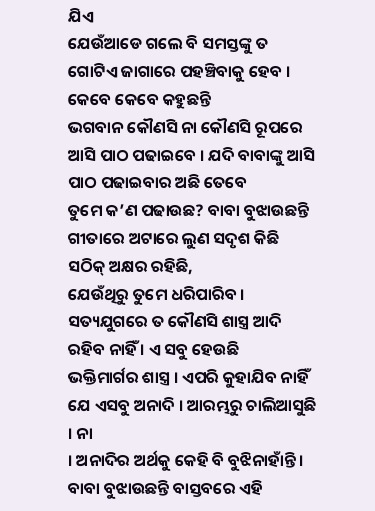ଯିଏ
ଯେଉଁଆଡେ ଗଲେ ବି ସମସ୍ତଙ୍କୁ ତ ଗୋଟିଏ ଜାଗାରେ ପହଞ୍ଚିବାକୁ ହେବ । କେବେ କେବେ କହୁଛନ୍ତି
ଭଗବାନ କୌଣସି ନା କୌଣସି ରୂପରେ ଆସି ପାଠ ପଢାଇବେ । ଯଦି ବାବାଙ୍କୁ ଆସି ପାଠ ପଢାଇବାର ଅଛି ତେବେ
ତୁମେ କ’ଣ ପଢାଉଛ? ବାବା ବୁଝାଉଛନ୍ତି ଗୀତାରେ ଅଟାରେ ଲୁଣ ସଦୃଶ କିଛି ସଠିକ୍ ଅକ୍ଷର ରହିଛି,
ଯେଉଁଥିରୁ ତୁମେ ଧରିପାରିବ । ସତ୍ୟଯୁଗରେ ତ କୌଣସି ଶାସ୍ତ୍ର ଆଦି ରହିବ ନାହିଁ । ଏ ସବୁ ହେଉଛି
ଭକ୍ତିମାର୍ଗର ଶାସ୍ତ୍ର । ଏପରି କୁହାଯିବ ନାହିଁ ଯେ ଏସବୁ ଅନାଦି । ଆରମ୍ଭରୁ ଚାଲିଆସୁଛି । ନା
। ଅନାଦିର ଅର୍ଥକୁ କେହି ବି ବୁଝିନାହାଁନ୍ତି । ବାବା ବୁଝାଉଛନ୍ତି ବାସ୍ତବରେ ଏହି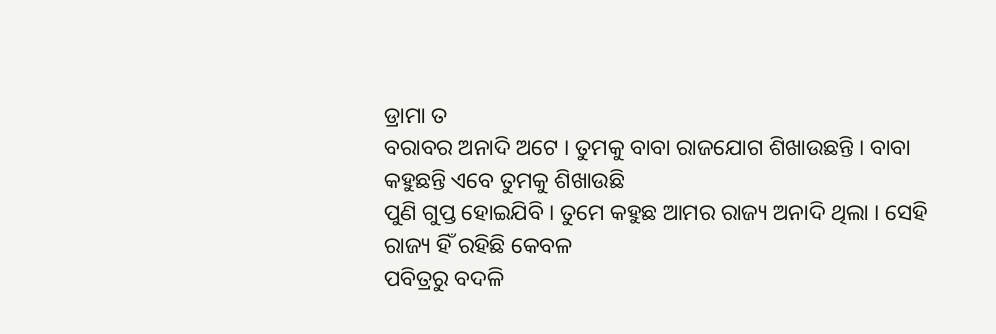ଡ୍ରାମା ତ
ବରାବର ଅନାଦି ଅଟେ । ତୁମକୁ ବାବା ରାଜଯୋଗ ଶିଖାଉଛନ୍ତି । ବାବା କହୁଛନ୍ତି ଏବେ ତୁମକୁ ଶିଖାଉଛି
ପୁଣି ଗୁପ୍ତ ହୋଇଯିବି । ତୁମେ କହୁଛ ଆମର ରାଜ୍ୟ ଅନାଦି ଥିଲା । ସେହି ରାଜ୍ୟ ହିଁ ରହିଛି କେବଳ
ପବିତ୍ରରୁ ବଦଳି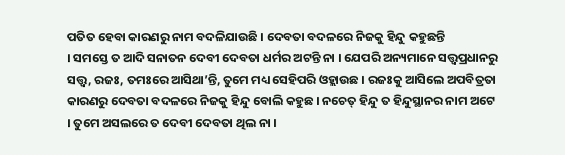ପତିତ ହେବା କାରଣରୁ ନାମ ବଦଳିଯାଉଛି । ଦେବତା ବଦଳରେ ନିଜକୁ ହିନ୍ଦୁ କହୁଛନ୍ତି
। ସମସ୍ତେ ତ ଆଦି ସନାତନ ଦେବୀ ଦେବତା ଧର୍ମର ଅଟନ୍ତି ନା । ଯେପରି ଅନ୍ୟମାନେ ସତ୍ତ୍ୱପ୍ରଧାନରୁ
ସତ୍ତ୍ୱ, ରଜଃ, ତମଃରେ ଆସିଥା’ନ୍ତି, ତୁମେ ମଧ୍ୟ ସେହିପରି ଓହ୍ଲାଉଛ । ରଜଃକୁ ଆସିଲେ ଅପବିତ୍ରତା
କାରଣରୁ ଦେବତା ବଦଳରେ ନିଜକୁ ହିନ୍ଦୁ ବୋଲି କହୁଛ । ନଚେତ୍ ହିନ୍ଦୁ ତ ହିନ୍ଦୁସ୍ଥାନର ନାମ ଅଟେ
। ତୁମେ ଅସଲରେ ତ ଦେବୀ ଦେବତା ଥିଲ ନା ।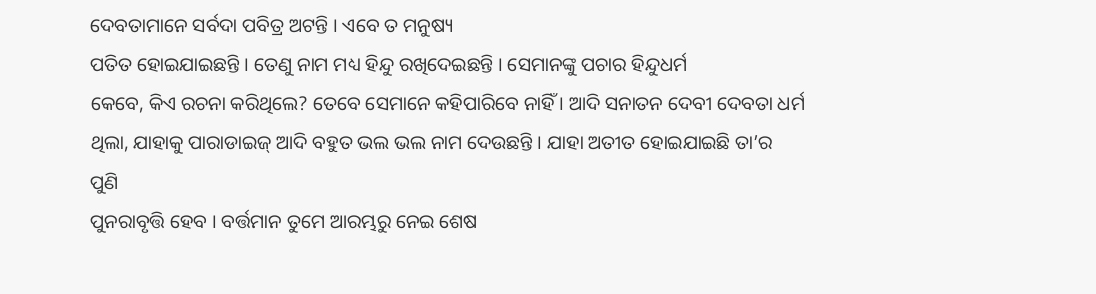ଦେବତାମାନେ ସର୍ବଦା ପବିତ୍ର ଅଟନ୍ତି । ଏବେ ତ ମନୁଷ୍ୟ
ପତିତ ହୋଇଯାଇଛନ୍ତି । ତେଣୁ ନାମ ମଧ୍ୟ ହିନ୍ଦୁ ରଖିଦେଇଛନ୍ତି । ସେମାନଙ୍କୁ ପଚାର ହିନ୍ଦୁଧର୍ମ
କେବେ, କିଏ ରଚନା କରିଥିଲେ? ତେବେ ସେମାନେ କହିପାରିବେ ନାହିଁ । ଆଦି ସନାତନ ଦେବୀ ଦେବତା ଧର୍ମ
ଥିଲା, ଯାହାକୁ ପାରାଡାଇଜ୍ ଆଦି ବହୁତ ଭଲ ଭଲ ନାମ ଦେଉଛନ୍ତି । ଯାହା ଅତୀତ ହୋଇଯାଇଛି ତା’ର ପୁଣି
ପୁନରାବୃତ୍ତି ହେବ । ବର୍ତ୍ତମାନ ତୁମେ ଆରମ୍ଭରୁ ନେଇ ଶେଷ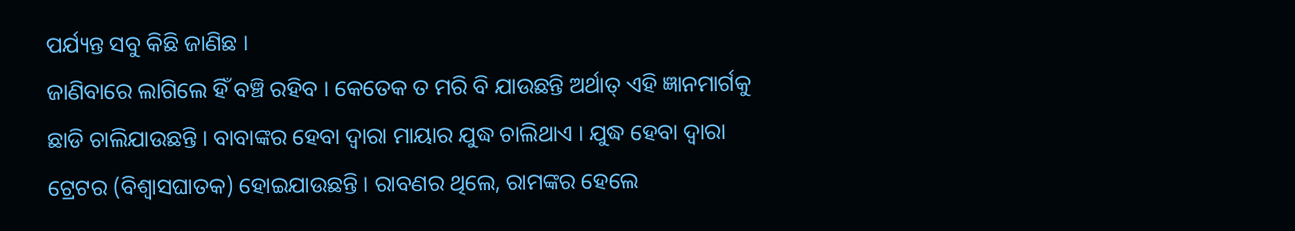ପର୍ଯ୍ୟନ୍ତ ସବୁ କିଛି ଜାଣିଛ ।
ଜାଣିବାରେ ଲାଗିଲେ ହିଁ ବଞ୍ଚି ରହିବ । କେତେକ ତ ମରି ବି ଯାଉଛନ୍ତି ଅର୍ଥାତ୍ ଏହି ଜ୍ଞାନମାର୍ଗକୁ
ଛାଡି ଚାଲିଯାଉଛନ୍ତି । ବାବାଙ୍କର ହେବା ଦ୍ୱାରା ମାୟାର ଯୁଦ୍ଧ ଚାଲିଥାଏ । ଯୁଦ୍ଧ ହେବା ଦ୍ୱାରା
ଟ୍ରେଟର (ବିଶ୍ୱାସଘାତକ) ହୋଇଯାଉଛନ୍ତି । ରାବଣର ଥିଲେ, ରାମଙ୍କର ହେଲେ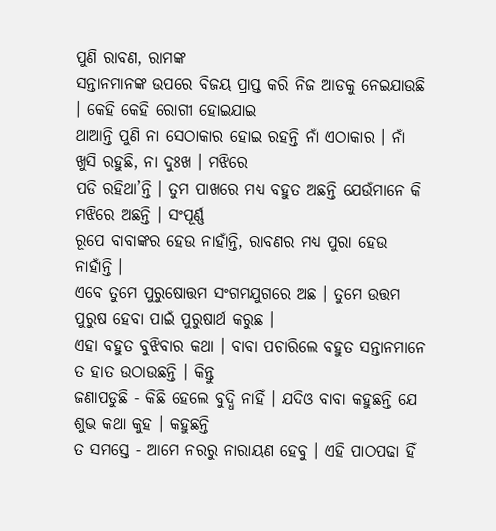ପୁଣି ରାବଣ, ରାମଙ୍କ
ସନ୍ତାନମାନଙ୍କ ଉପରେ ବିଜୟ ପ୍ରାପ୍ତ କରି ନିଜ ଆଡକୁ ନେଇଯାଉଛି । କେହି କେହି ରୋଗୀ ହୋଇଯାଇ
ଥାଆନ୍ତି ପୁଣି ନା ସେଠାକାର ହୋଇ ରହନ୍ତି ନାଁ ଏଠାକାର । ନାଁ ଖୁସି ରହୁଛି, ନା ଦୁଃଖ । ମଝିରେ
ପଡି ରହିଥା’ନ୍ତି । ତୁମ ପାଖରେ ମଧ୍ୟ ବହୁତ ଅଛନ୍ତି ଯେଉଁମାନେ କି ମଝିରେ ଅଛନ୍ତି । ସଂପୂର୍ଣ୍ଣ
ରୂପେ ବାବାଙ୍କର ହେଉ ନାହାଁନ୍ତି, ରାବଣର ମଧ୍ୟ ପୁରା ହେଉ ନାହାଁନ୍ତି ।
ଏବେ ତୁମେ ପୁରୁଷୋତ୍ତମ ସଂଗମଯୁଗରେ ଅଛ । ତୁମେ ଉତ୍ତମ ପୁରୁଷ ହେବା ପାଇଁ ପୁରୁଷାର୍ଥ କରୁଛ ।
ଏହା ବହୁତ ବୁଝିବାର କଥା । ବାବା ପଚାରିଲେ ବହୁତ ସନ୍ତାନମାନେ ତ ହାତ ଉଠାଉଛନ୍ତି । କିନ୍ତୁ
ଜଣାପଡୁଛି - କିଛି ହେଲେ ବୁଦ୍ଧି ନାହିଁ । ଯଦିଓ ବାବା କହୁଛନ୍ତି ଯେ ଶୁଭ କଥା କୁହ । କହୁଛନ୍ତି
ତ ସମସ୍ତେ - ଆମେ ନରରୁ ନାରାୟଣ ହେବୁ । ଏହି ପାଠପଢା ହିଁ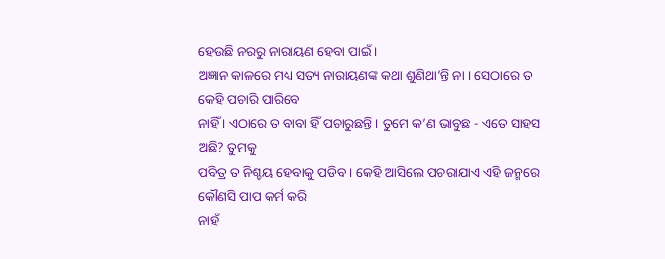ହେଉଛି ନରରୁ ନାରାୟଣ ହେବା ପାଇଁ ।
ଅଜ୍ଞାନ କାଳରେ ମଧ୍ୟ ସତ୍ୟ ନାରାୟଣଙ୍କ କଥା ଶୁଣିଥା’ନ୍ତି ନା । ସେଠାରେ ତ କେହି ପଚାରି ପାରିବେ
ନାହିଁ । ଏଠାରେ ତ ବାବା ହିଁ ପଚାରୁଛନ୍ତି । ତୁମେ କ’ଣ ଭାବୁଛ - ଏତେ ସାହସ ଅଛି? ତୁମକୁ
ପବିତ୍ର ତ ନିଶ୍ଚୟ ହେବାକୁ ପଡିବ । କେହି ଆସିଲେ ପଚରାଯାଏ ଏହି ଜନ୍ମରେ କୌଣସି ପାପ କର୍ମ କରି
ନାହଁ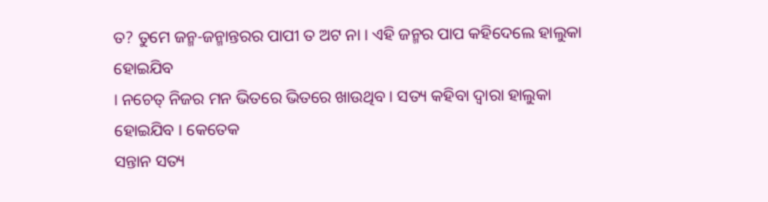ତ? ତୁମେ ଜନ୍ମ-ଜନ୍ମାନ୍ତରର ପାପୀ ତ ଅଟ ନା । ଏହି ଜନ୍ମର ପାପ କହିଦେଲେ ହାଲୁକା ହୋଇଯିବ
। ନଚେତ୍ ନିଜର ମନ ଭିତରେ ଭିତରେ ଖାଉଥିବ । ସତ୍ୟ କହିବା ଦ୍ୱାରା ହାଲୁକା ହୋଇଯିବ । କେତେକ
ସନ୍ତାନ ସତ୍ୟ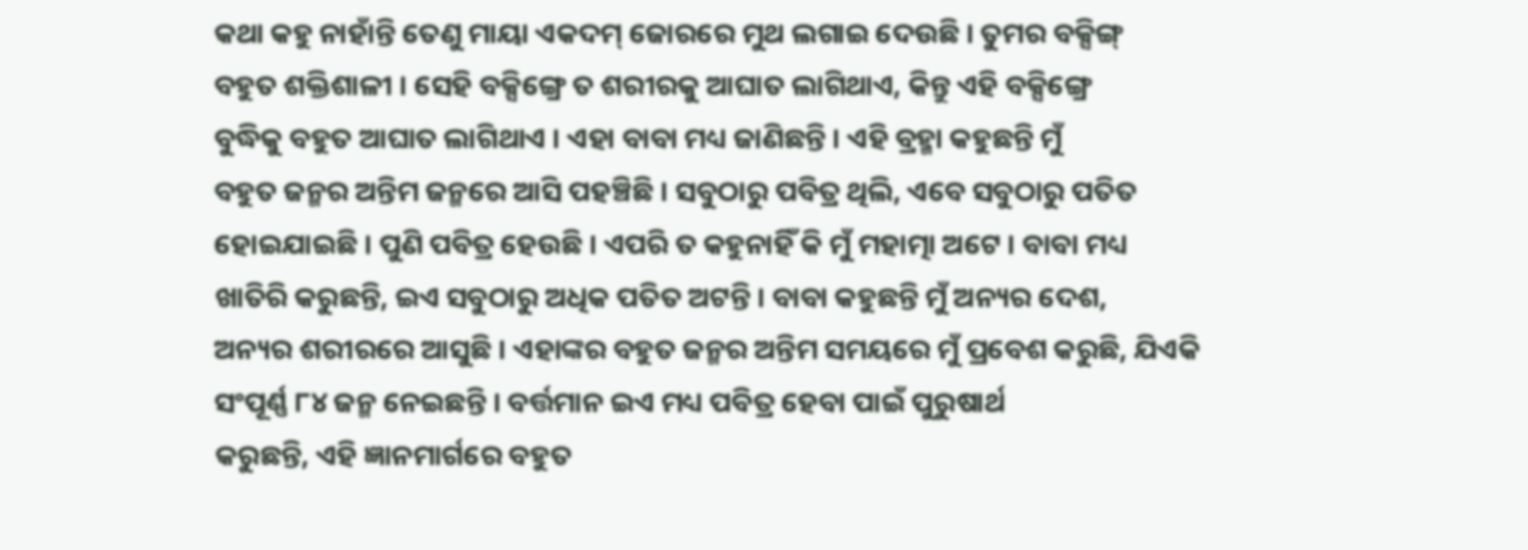କଥା କହୁ ନାହାଁନ୍ତି ତେଣୁ ମାୟା ଏକଦମ୍ ଜୋରରେ ମୁଥ ଲଗାଇ ଦେଉଛି । ତୁମର ବକ୍ସିଙ୍ଗ୍
ବହୁତ ଶକ୍ତିଶାଳୀ । ସେହି ବକ୍ସିଙ୍ଗ୍ରେ ତ ଶରୀରକୁ ଆଘାତ ଲାଗିଥାଏ, କିନ୍ତୁ ଏହି ବକ୍ସିଙ୍ଗ୍ରେ
ବୁଦ୍ଧିକୁ ବହୁତ ଆଘାତ ଲାଗିଥାଏ । ଏହା ବାବା ମଧ୍ୟ ଜାଣିଛନ୍ତି । ଏହି ବ୍ରହ୍ମା କହୁଛନ୍ତି ମୁଁ
ବହୁତ ଜନ୍ମର ଅନ୍ତିମ ଜନ୍ମରେ ଆସି ପହଞ୍ଚିଛି । ସବୁଠାରୁ ପବିତ୍ର ଥିଲି, ଏବେ ସବୁଠାରୁ ପତିତ
ହୋଇଯାଇଛି । ପୁଣି ପବିତ୍ର ହେଉଛି । ଏପରି ତ କହୁନାହିଁ କି ମୁଁ ମହାତ୍ମା ଅଟେ । ବାବା ମଧ୍ୟ
ଖାତିରି କରୁଛନ୍ତି, ଇଏ ସବୁଠାରୁ ଅଧିକ ପତିତ ଅଟନ୍ତି । ବାବା କହୁଛନ୍ତି ମୁଁ ଅନ୍ୟର ଦେଶ,
ଅନ୍ୟର ଶରୀରରେ ଆସୁଛି । ଏହାଙ୍କର ବହୁତ ଜନ୍ମର ଅନ୍ତିମ ସମୟରେ ମୁଁ ପ୍ରବେଶ କରୁଛି, ଯିଏକି
ସଂପୂର୍ଣ୍ଣ ୮୪ ଜନ୍ମ ନେଇଛନ୍ତି । ବର୍ତ୍ତମାନ ଇଏ ମଧ୍ୟ ପବିତ୍ର ହେବା ପାଇଁ ପୁରୁଷାର୍ଥ
କରୁଛନ୍ତି, ଏହି ଜ୍ଞାନମାର୍ଗରେ ବହୁତ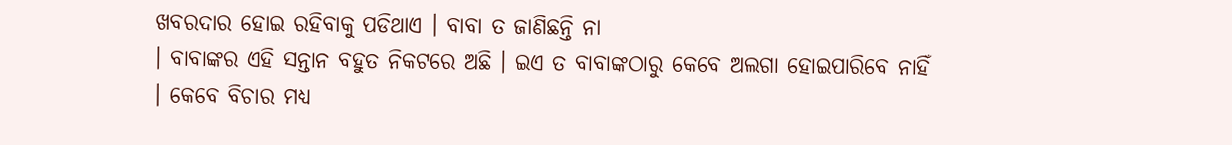ଖବରଦାର ହୋଇ ରହିବାକୁ ପଡିଥାଏ । ବାବା ତ ଜାଣିଛନ୍ତି ନା
। ବାବାଙ୍କର ଏହି ସନ୍ତାନ ବହୁତ ନିକଟରେ ଅଛି । ଇଏ ତ ବାବାଙ୍କଠାରୁ କେବେ ଅଲଗା ହୋଇପାରିବେ ନାହିଁ
। କେବେ ବିଚାର ମଧ୍ୟ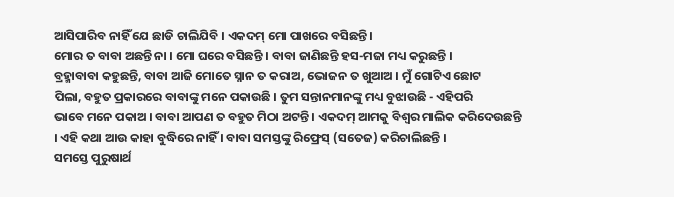ଆସିପାରିବ ନାହିଁ ଯେ ଛାଡି ଚାଲିଯିବି । ଏକଦମ୍ ମୋ ପାଖରେ ବସିଛନ୍ତି ।
ମୋର ତ ବାବା ଅଛନ୍ତି ନା । ମୋ ଘରେ ବସିଛନ୍ତି । ବାବା ଜାଣିଛନ୍ତି ହସ-ମଜା ମଧ୍ୟ କରୁଛନ୍ତି ।
ବ୍ରହ୍ମାବାବା କହୁଛନ୍ତି, ବାବା ଆଜି ମୋତେ ସ୍ନାନ ତ କରାଅ, ଭୋଜନ ତ ଖୁଆଅ । ମୁଁ ଗୋଟିଏ ଛୋଟ
ପିଲା, ବହୁତ ପ୍ରକାରରେ ବାବାଙ୍କୁ ମନେ ପକାଉଛି । ତୁମ ସନ୍ତାନମାନଙ୍କୁ ମଧ୍ୟ ବୁଝାଉଛି - ଏହିପରି
ଭାବେ ମନେ ପକାଅ । ବାବା ଆପଣ ତ ବହୁତ ମିଠା ଅଟନ୍ତି । ଏକଦମ୍ ଆମକୁ ବିଶ୍ୱର ମାଲିକ କରିଦେଉଛନ୍ତି
। ଏହି କଥା ଆଉ କାହା ବୁଦ୍ଧିରେ ନାହିଁ । ବାବା ସମସ୍ତଙ୍କୁ ରିଫ୍ରେସ୍ (ସତେଜ) କରିଚାଲିଛନ୍ତି ।
ସମସ୍ତେ ପୁରୁଷାର୍ଥ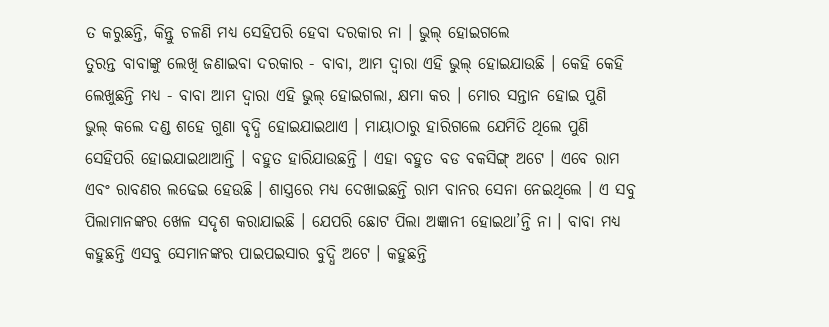ତ କରୁଛନ୍ତି, କିନ୍ତୁ ଚଳଣି ମଧ୍ୟ ସେହିପରି ହେବା ଦରକାର ନା । ଭୁଲ୍ ହୋଇଗଲେ
ତୁରନ୍ତ ବାବାଙ୍କୁ ଲେଖି ଜଣାଇବା ଦରକାର - ବାବା, ଆମ ଦ୍ୱାରା ଏହି ଭୁଲ୍ ହୋଇଯାଉଛି । କେହି କେହି
ଲେଖୁଛନ୍ତି ମଧ୍ୟ - ବାବା ଆମ ଦ୍ୱାରା ଏହି ଭୁଲ୍ ହୋଇଗଲା, କ୍ଷମା କର । ମୋର ସନ୍ତାନ ହୋଇ ପୁଣି
ଭୁଲ୍ କଲେ ଦଣ୍ଡ ଶହେ ଗୁଣା ବୃଦ୍ଧି ହୋଇଯାଇଥାଏ । ମାୟାଠାରୁ ହାରିଗଲେ ଯେମିତି ଥିଲେ ପୁଣି
ସେହିପରି ହୋଇଯାଇଥାଆନ୍ତି । ବହୁତ ହାରିଯାଉଛନ୍ତି । ଏହା ବହୁତ ବଡ ବକସିଙ୍ଗ୍ ଅଟେ । ଏବେ ରାମ
ଏବଂ ରାବଣର ଲଢେଇ ହେଉଛି । ଶାସ୍ତ୍ରରେ ମଧ୍ୟ ଦେଖାଇଛନ୍ତି ରାମ ବାନର ସେନା ନେଇଥିଲେ । ଏ ସବୁ
ପିଲାମାନଙ୍କର ଖେଳ ସଦୃଶ କରାଯାଇଛି । ଯେପରି ଛୋଟ ପିଲା ଅଜ୍ଞାନୀ ହୋଇଥା’ନ୍ତି ନା । ବାବା ମଧ୍ୟ
କହୁଛନ୍ତି ଏସବୁ ସେମାନଙ୍କର ପାଇପଇସାର ବୁଦ୍ଧି ଅଟେ । କହୁଛନ୍ତି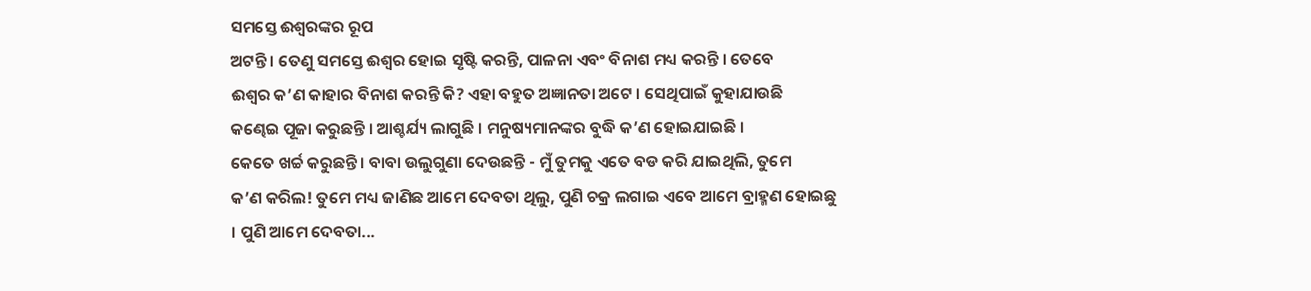ସମସ୍ତେ ଈଶ୍ୱରଙ୍କର ରୂପ
ଅଟନ୍ତି । ତେଣୁ ସମସ୍ତେ ଈଶ୍ୱର ହୋଇ ସୃଷ୍ଟି କରନ୍ତି, ପାଳନା ଏବଂ ବିନାଶ ମଧ୍ୟ କରନ୍ତି । ତେବେ
ଈଶ୍ୱର କ’ଣ କାହାର ବିନାଶ କରନ୍ତି କି? ଏହା ବହୁତ ଅଜ୍ଞାନତା ଅଟେ । ସେଥିପାଇଁ କୁହାଯାଉଛି
କଣ୍ଢେଇ ପୂଜା କରୁଛନ୍ତି । ଆଶ୍ଚର୍ଯ୍ୟ ଲାଗୁଛି । ମନୁଷ୍ୟମାନଙ୍କର ବୁଦ୍ଧି କ’ଣ ହୋଇଯାଇଛି ।
କେତେ ଖର୍ଚ୍ଚ କରୁଛନ୍ତି । ବାବା ଉଲୁଗୁଣା ଦେଉଛନ୍ତି - ମୁଁ ତୁମକୁ ଏତେ ବଡ କରି ଯାଇଥିଲି, ତୁମେ
କ’ଣ କରିଲ! ତୁମେ ମଧ୍ୟ ଜାଣିଛ ଆମେ ଦେବତା ଥିଲୁ, ପୁଣି ଚକ୍ର ଲଗାଇ ଏବେ ଆମେ ବ୍ରାହ୍ମଣ ହୋଇଛୁ
। ପୁଣି ଆମେ ଦେବତା...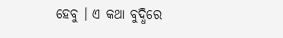ହେବୁ । ଏ କଥା ବୁଦ୍ଧିରେ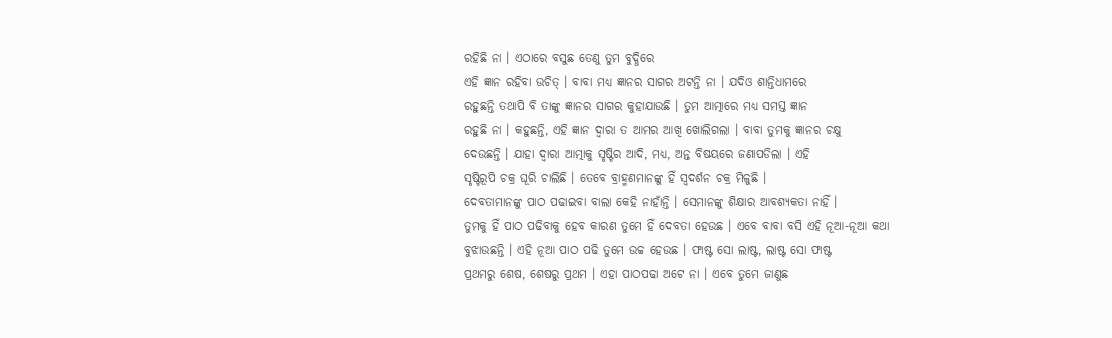ରହିଛି ନା । ଏଠାରେ ବସୁଛ ତେଣୁ ତୁମ ବୁଦ୍ଧିରେ
ଏହି ଜ୍ଞାନ ରହିବା ଉଚିତ୍ । ବାବା ମଧ୍ୟ ଜ୍ଞାନର ସାଗର ଅଟନ୍ତି ନା । ଯଦିଓ ଶାନ୍ତିଧାମରେ
ରହୁଛନ୍ତି ତଥାପି ବି ତାଙ୍କୁ ଜ୍ଞାନର ସାଗର କୁହାଯାଉଛି । ତୁମ ଆତ୍ମାରେ ମଧ୍ୟ ସମସ୍ତ ଜ୍ଞାନ
ରହୁଛି ନା । କହୁଛନ୍ତି, ଏହି ଜ୍ଞାନ ଦ୍ୱାରା ତ ଆମର ଆଖି ଖୋଲିଗଲା । ବାବା ତୁମକୁ ଜ୍ଞାନର ଚକ୍ଷୁ
ଦେଉଛନ୍ତି । ଯାହା ଦ୍ୱାରା ଆତ୍ମାକୁ ସୃଷ୍ଟିର ଆଦି, ମଧ୍ୟ, ଅନ୍ତ ବିଷୟରେ ଜଣାପଡିଲା । ଏହି
ସୃଷ୍ଟିରୂପି ଚକ୍ର ଘୂରି ଚାଲିଛି । ତେବେ ବ୍ରାହ୍ମଣମାନଙ୍କୁ ହିଁ ସ୍ୱଦର୍ଶନ ଚକ୍ର ମିଳୁଛି ।
ଦେବତାମାନଙ୍କୁ ପାଠ ପଢାଇବା ବାଲା କେହି ନାହାଁନ୍ତି । ସେମାନଙ୍କୁ ଶିକ୍ଷାର ଆବଶ୍ୟକତା ନାହିଁ ।
ତୁମକୁ ହିଁ ପାଠ ପଢିବାକୁ ହେବ କାରଣ ତୁମେ ହିଁ ଦେବତା ହେଉଛ । ଏବେ ବାବା ବସି ଏହି ନୂଆ-ନୂଆ କଥା
ବୁଝାଉଛନ୍ତି । ଏହି ନୂଆ ପାଠ ପଢି ତୁମେ ଉଚ୍ଚ ହେଉଛ । ଫାଷ୍ଟ ସୋ ଲାଷ୍ଟ, ଲାଷ୍ଟ ସୋ ଫାଷ୍ଟ
ପ୍ରଥମରୁ ଶେଷ, ଶେଷରୁ ପ୍ରଥମ । ଏହା ପାଠପଢା ଅଟେ ନା । ଏବେ ତୁମେ ଜାଣୁଛ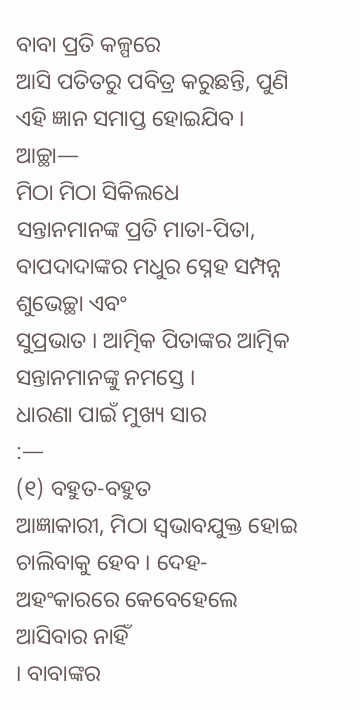ବାବା ପ୍ରତି କଳ୍ପରେ
ଆସି ପତିତରୁ ପବିତ୍ର କରୁଛନ୍ତି, ପୁଣି ଏହି ଜ୍ଞାନ ସମାପ୍ତ ହୋଇଯିବ । ଆଚ୍ଛା—
ମିଠା ମିଠା ସିକିଲଧେ
ସନ୍ତାନମାନଙ୍କ ପ୍ରତି ମାତା-ପିତା, ବାପଦାଦାଙ୍କର ମଧୁର ସ୍ନେହ ସମ୍ପନ୍ନ ଶୁଭେଚ୍ଛା ଏବଂ
ସୁପ୍ରଭାତ । ଆତ୍ମିକ ପିତାଙ୍କର ଆତ୍ମିକ ସନ୍ତାନମାନଙ୍କୁ ନମସ୍ତେ ।
ଧାରଣା ପାଇଁ ମୁଖ୍ୟ ସାର
:—
(୧) ବହୁତ-ବହୁତ
ଆଜ୍ଞାକାରୀ, ମିଠା ସ୍ୱଭାବଯୁକ୍ତ ହୋଇ ଚାଲିବାକୁ ହେବ । ଦେହ-ଅହଂକାରରେ କେବେହେଲେ ଆସିବାର ନାହିଁ
। ବାବାଙ୍କର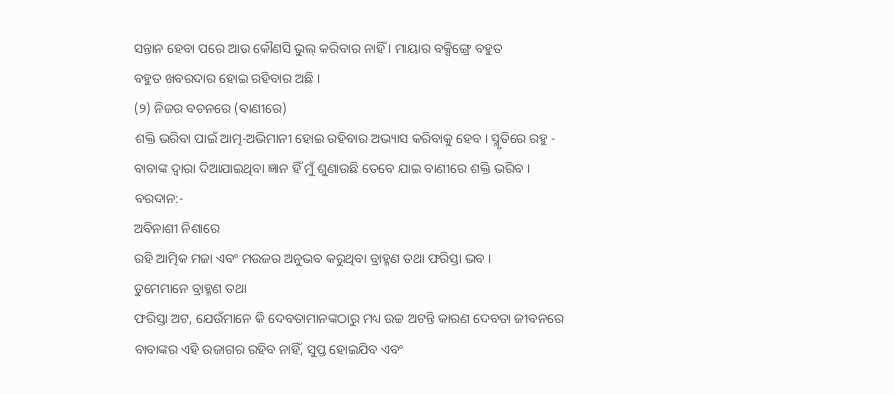ସନ୍ତାନ ହେବା ପରେ ଆଉ କୌଣସି ଭୁଲ୍ କରିବାର ନାହିଁ । ମାୟାର ବକ୍ସିଙ୍ଗ୍ରେ ବହୁତ
ବହୁତ ଖବରଦାର ହୋଇ ରହିବାର ଅଛି ।
(୨) ନିଜର ବଚନରେ (ବାଣୀରେ)
ଶକ୍ତି ଭରିବା ପାଇଁ ଆତ୍ମ-ଅଭିମାନୀ ହୋଇ ରହିବାର ଅଭ୍ୟାସ କରିବାକୁ ହେବ । ସ୍ମୃତିରେ ରହୁ -
ବାବାଙ୍କ ଦ୍ୱାରା ଦିଆଯାଇଥିବା ଜ୍ଞାନ ହିଁ ମୁଁ ଶୁଣାଉଛି ତେବେ ଯାଇ ବାଣୀରେ ଶକ୍ତି ଭରିବ ।
ବରଦାନ:-
ଅବିନାଶୀ ନିଶାରେ
ରହି ଆତ୍ମିକ ମଜା ଏବଂ ମଉଜର ଅନୁଭବ କରୁଥିବା ବ୍ରାହ୍ମଣ ତଥା ଫରିସ୍ତା ଭବ ।
ତୁମେମାନେ ବ୍ରାହ୍ମଣ ତଥା
ଫରିସ୍ତା ଅଟ, ଯେଉଁମାନେ କି ଦେବତାମାନଙ୍କଠାରୁ ମଧ୍ୟ ଉଚ୍ଚ ଅଟନ୍ତି କାରଣ ଦେବତା ଜୀବନରେ
ବାବାଙ୍କର ଏହି ଉଜାଗର ରହିବ ନାହିଁ, ସୁପ୍ତ ହୋଇଯିବ ଏବଂ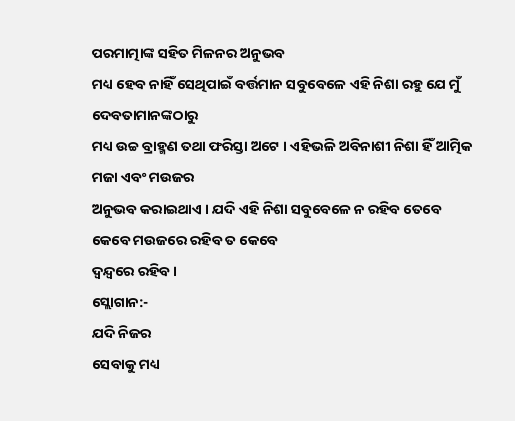ପରମାତ୍ମାଙ୍କ ସହିତ ମିଳନର ଅନୁଭବ
ମଧ୍ୟ ହେବ ନାହିଁ ସେଥିପାଇଁ ବର୍ତ୍ତମାନ ସବୁବେଳେ ଏହି ନିଶା ରହୁ ଯେ ମୁଁ ଦେବତାମାନଙ୍କଠାରୁ
ମଧ୍ୟ ଉଚ୍ଚ ବ୍ରାହ୍ମଣ ତଥା ଫରିସ୍ତା ଅଟେ । ଏହିଭଳି ଅବିନାଶୀ ନିଶା ହିଁ ଆତ୍ମିକ ମଜା ଏବଂ ମଉଜର
ଅନୁଭବ କରାଇଥାଏ । ଯଦି ଏହି ନିଶା ସବୁବେଳେ ନ ରହିବ ତେବେ କେବେ ମଉଜରେ ରହିବ ତ କେବେ
ଦ୍ୱନ୍ଦ୍ୱରେ ରହିବ ।
ସ୍ଲୋଗାନ:-
ଯଦି ନିଜର
ସେବାକୁ ମଧ୍ୟ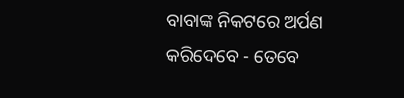ବାବାଙ୍କ ନିକଟରେ ଅର୍ପଣ କରିଦେବେ - ତେବେ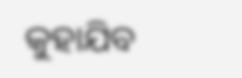କୁହାଯିବ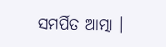ସମର୍ପିତ ଆତ୍ମା ।